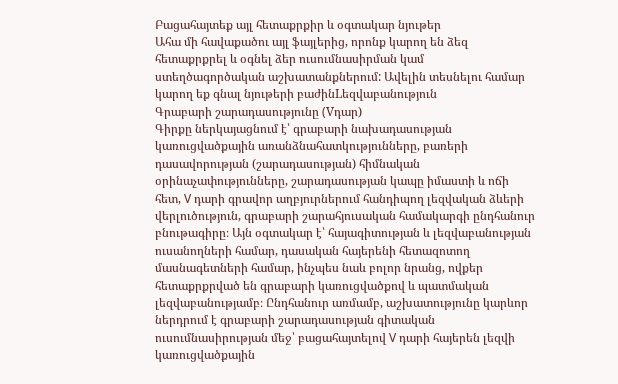Բացահայտեք այլ հետաքրքիր և օգտակար նյութեր
Ահա մի հավաքածու այլ ֆայլերից, որոնք կարող են ձեզ հետաքրքրել և օգնել ձեր ուսումնասիրման կամ ստեղծագործական աշխատանքներում: Ավելին տեսնելու համար կարող եք գնալ նյութերի բաժինLեզվաբանություն
Գրաբարի շարադասությունը (Vդար)
Գիրքը ներկայացնում է՝ գրաբարի նախադասության կառուցվածքային առանձնահատկությունները, բառերի դասավորության (շարադասության) հիմնական օրինաչափությունները, շարադասության կապը իմաստի և ոճի հետ, V դարի գրավոր աղբյուրներում հանդիպող լեզվական ձևերի վերլուծություն, գրաբարի շարահյուսական համակարգի ընդհանուր բնութագիրը։ Այն օգտակար է՝ հայագիտության և լեզվաբանության ուսանողների համար, դասական հայերենի հետազոտող մասնագետների համար, ինչպես նաև բոլոր նրանց, ովքեր հետաքրքրված են գրաբարի կառուցվածքով և պատմական լեզվաբանությամբ։ Ընդհանուր առմամբ, աշխատությունը կարևոր ներդրում է գրաբարի շարադասության գիտական ուսումնասիրության մեջ՝ բացահայտելով V դարի հայերեն լեզվի կառուցվածքային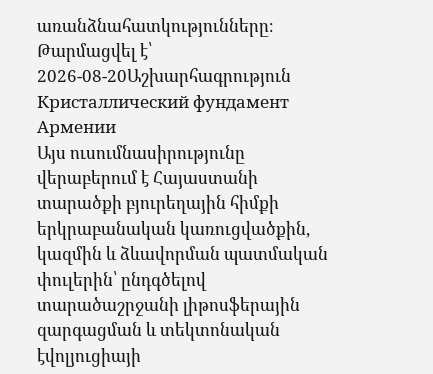առանձնահատկությունները։
Թարմացվել է՝ 2026-08-20Աշխարհագրություն
Кристаллический фундамент Армении
Այս ուսումնասիրությունը վերաբերում է Հայաստանի տարածքի բյուրեղային հիմքի երկրաբանական կառուցվածքին, կազմին և ձևավորման պատմական փուլերին՝ ընդգծելով տարածաշրջանի լիթոսֆերային զարգացման և տեկտոնական էվոլյուցիայի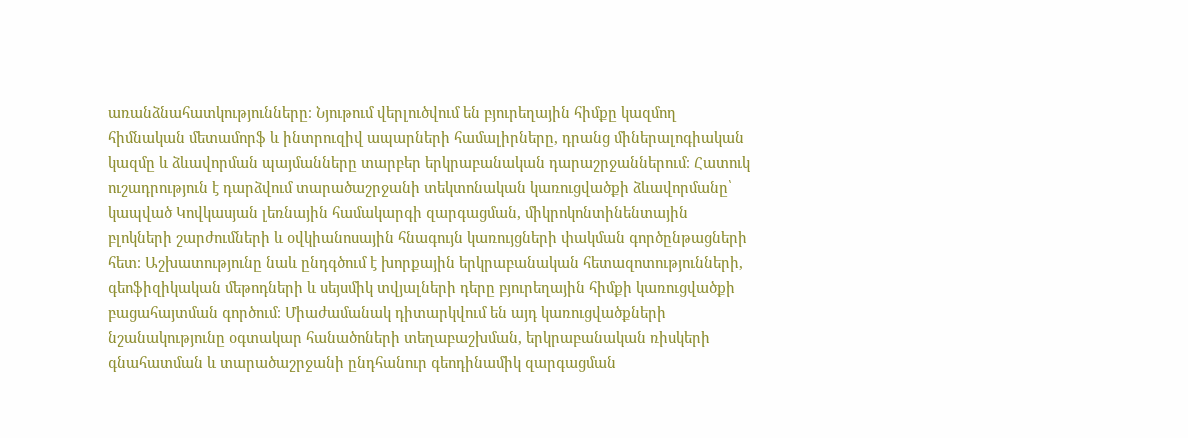առանձնահատկությունները։ Նյութում վերլուծվում են բյուրեղային հիմքը կազմող հիմնական մետամորֆ և ինտրուզիվ ապարների համալիրները, դրանց միներալոգիական կազմը և ձևավորման պայմանները տարբեր երկրաբանական դարաշրջաններում։ Հատուկ ուշադրություն է դարձվում տարածաշրջանի տեկտոնական կառուցվածքի ձևավորմանը՝ կապված Կովկասյան լեռնային համակարգի զարգացման, միկրոկոնտինենտային բլոկների շարժումների և օվկիանոսային հնագույն կառույցների փակման գործընթացների հետ։ Աշխատությունը նաև ընդգծում է խորքային երկրաբանական հետազոտությունների, գեոֆիզիկական մեթոդների և սեյսմիկ տվյալների դերը բյուրեղային հիմքի կառուցվածքի բացահայտման գործում։ Միաժամանակ դիտարկվում են այդ կառուցվածքների նշանակությունը օգտակար հանածոների տեղաբաշխման, երկրաբանական ռիսկերի գնահատման և տարածաշրջանի ընդհանուր գեոդինամիկ զարգացման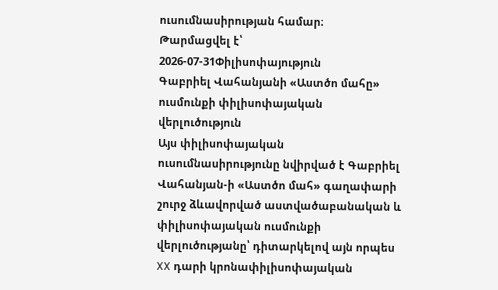ուսումնասիրության համար։
Թարմացվել է՝ 2026-07-31Փիլիսոփայություն
Գաբրիել Վահանյանի «Աստծո մահը» ուսմունքի փիլիսոփայական վերլուծություն
Այս փիլիսոփայական ուսումնասիրությունը նվիրված է Գաբրիել Վահանյան-ի «Աստծո մահ» գաղափարի շուրջ ձևավորված աստվածաբանական և փիլիսոփայական ուսմունքի վերլուծությանը՝ դիտարկելով այն որպես XX դարի կրոնափիլիսոփայական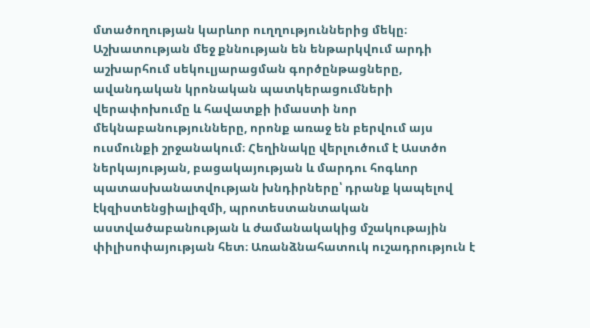մտածողության կարևոր ուղղություններից մեկը։ Աշխատության մեջ քննության են ենթարկվում արդի աշխարհում սեկուլյարացման գործընթացները, ավանդական կրոնական պատկերացումների վերափոխումը և հավատքի իմաստի նոր մեկնաբանությունները, որոնք առաջ են բերվում այս ուսմունքի շրջանակում։ Հեղինակը վերլուծում է Աստծո ներկայության, բացակայության և մարդու հոգևոր պատասխանատվության խնդիրները՝ դրանք կապելով էկզիստենցիալիզմի, պրոտեստանտական աստվածաբանության և ժամանակակից մշակութային փիլիսոփայության հետ։ Առանձնահատուկ ուշադրություն է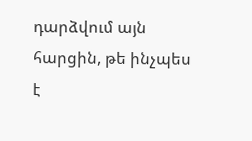դարձվում այն հարցին, թե ինչպես է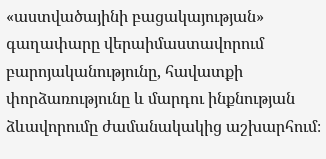«աստվածայինի բացակայության» գաղափարը վերաիմաստավորում բարոյականությունը, հավատքի փորձառությունը և մարդու ինքնության ձևավորումը ժամանակակից աշխարհում։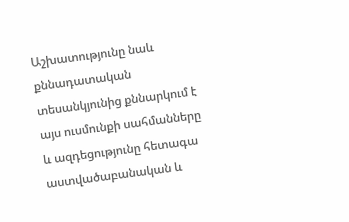Աշխատությունը նաև քննադատական տեսանկյունից քննարկում է այս ուսմունքի սահմանները և ազդեցությունը հետագա աստվածաբանական և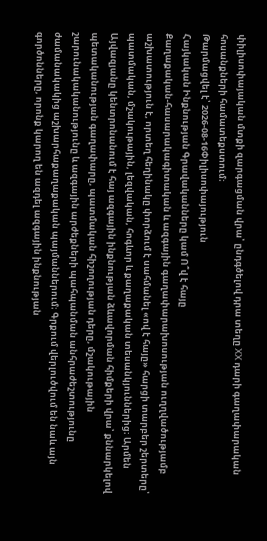փիլիսոփայական մտքի զարգացման վրա՝ ընդգծելով դրա տեղը XX դարի գաղափարական հոսանքների համատեքստում։
Թարմացվել է՝ 2026-08-16Փիլիսոփայություն
Հայկական Ինքնության Գրավականները կամ Ո՞վ է հայը
Քաղաքական-հասարակագիտական և ազգային գաղափարախոսության ուղղվածությամբ աշխատություն է, որտեղ հեղինակը փորձում է սահմանել «ով է հայը» հարցի տարբեր շերտերը՝ պատմական, մշակութային, լեզվական, հոգևոր և քաղաքական տեսանկյուններից։ Արմեն Այվազյանը կենտրոնանում է հայ ազգային ինքնության ձևավորման հիմքերի վրա՝ քննարկելով պետականության գաղափարը, պատմական հիշողության դերը, մշակութային շարունակականությունը և ազգային արժեքների պահպանման անհրաժեշտությունը ժամանակակից աշխարհաքաղաքական պայմաններում։ Գրքում վերլուծվում են նաև այն գործոնները, որոնք կարող են ազդել ազգային ինքնության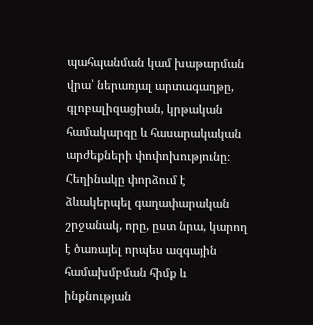պահպանման կամ խաթարման վրա՝ ներառյալ արտագաղթը, գլոբալիզացիան, կրթական համակարգը և հասարակական արժեքների փոփոխությունը։ Հեղինակը փորձում է ձևակերպել գաղափարական շրջանակ, որը, ըստ նրա, կարող է ծառայել որպես ազգային համախմբման հիմք և ինքնության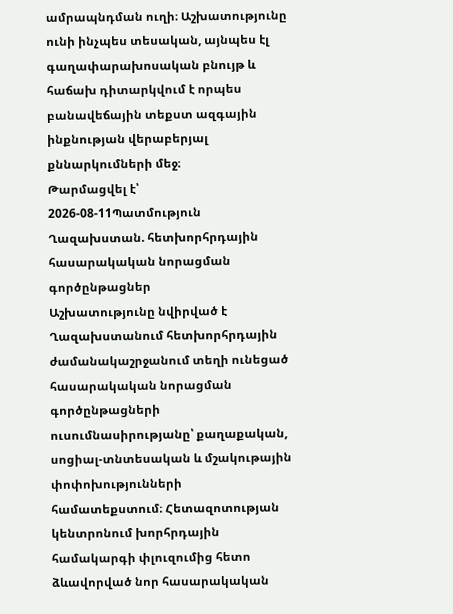ամրապնդման ուղի։ Աշխատությունը ունի ինչպես տեսական, այնպես էլ գաղափարախոսական բնույթ և հաճախ դիտարկվում է որպես բանավեճային տեքստ ազգային ինքնության վերաբերյալ քննարկումների մեջ։
Թարմացվել է՝ 2026-08-11Պատմություն
Ղազախստան. հետխորհրդային հասարակական նորացման գործընթացներ
Աշխատությունը նվիրված է Ղազախստանում հետխորհրդային ժամանակաշրջանում տեղի ունեցած հասարակական նորացման գործընթացների ուսումնասիրությանը՝ քաղաքական, սոցիալ-տնտեսական և մշակութային փոփոխությունների համատեքստում։ Հետազոտության կենտրոնում խորհրդային համակարգի փլուզումից հետո ձևավորված նոր հասարակական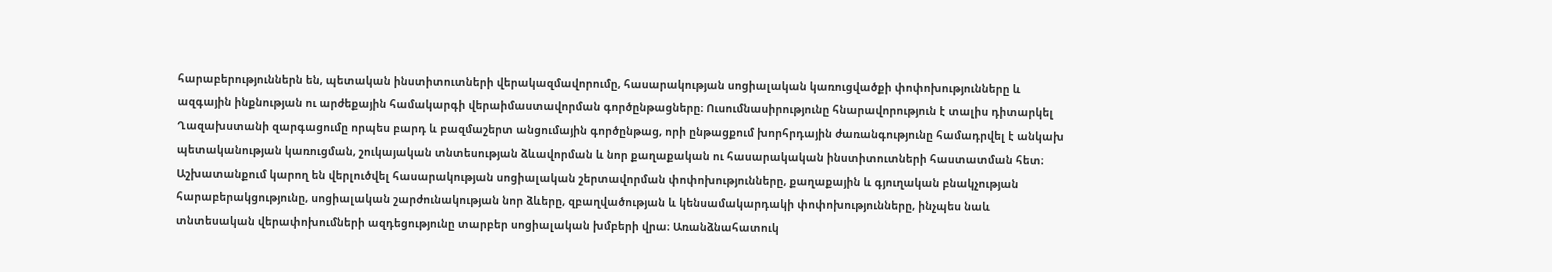հարաբերություններն են, պետական ինստիտուտների վերակազմավորումը, հասարակության սոցիալական կառուցվածքի փոփոխությունները և ազգային ինքնության ու արժեքային համակարգի վերաիմաստավորման գործընթացները։ Ուսումնասիրությունը հնարավորություն է տալիս դիտարկել Ղազախստանի զարգացումը որպես բարդ և բազմաշերտ անցումային գործընթաց, որի ընթացքում խորհրդային ժառանգությունը համադրվել է անկախ պետականության կառուցման, շուկայական տնտեսության ձևավորման և նոր քաղաքական ու հասարակական ինստիտուտների հաստատման հետ։ Աշխատանքում կարող են վերլուծվել հասարակության սոցիալական շերտավորման փոփոխությունները, քաղաքային և գյուղական բնակչության հարաբերակցությունը, սոցիալական շարժունակության նոր ձևերը, զբաղվածության և կենսամակարդակի փոփոխությունները, ինչպես նաև տնտեսական վերափոխումների ազդեցությունը տարբեր սոցիալական խմբերի վրա։ Առանձնահատուկ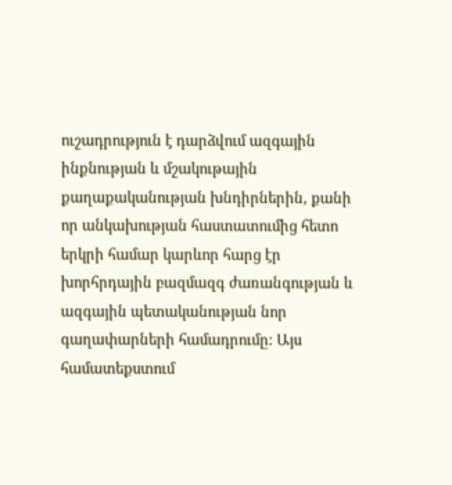ուշադրություն է դարձվում ազգային ինքնության և մշակութային քաղաքականության խնդիրներին, քանի որ անկախության հաստատումից հետո երկրի համար կարևոր հարց էր խորհրդային բազմազգ ժառանգության և ազգային պետականության նոր գաղափարների համադրումը։ Այս համատեքստում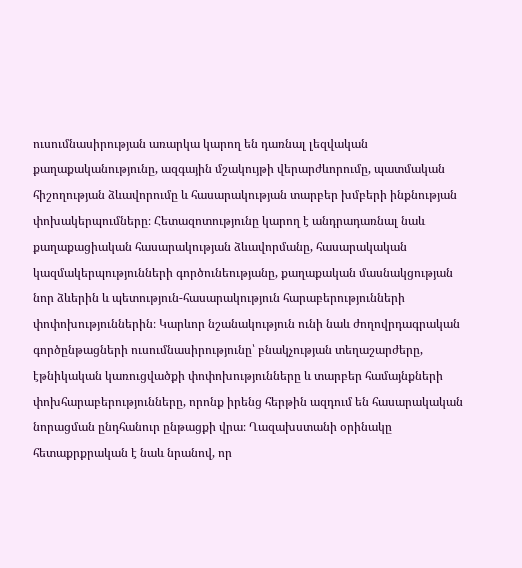ուսումնասիրության առարկա կարող են դառնալ լեզվական քաղաքականությունը, ազգային մշակույթի վերարժևորումը, պատմական հիշողության ձևավորումը և հասարակության տարբեր խմբերի ինքնության փոխակերպումները։ Հետազոտությունը կարող է անդրադառնալ նաև քաղաքացիական հասարակության ձևավորմանը, հասարակական կազմակերպությունների գործունեությանը, քաղաքական մասնակցության նոր ձևերին և պետություն-հասարակություն հարաբերությունների փոփոխություններին։ Կարևոր նշանակություն ունի նաև ժողովրդագրական գործընթացների ուսումնասիրությունը՝ բնակչության տեղաշարժերը, էթնիկական կառուցվածքի փոփոխությունները և տարբեր համայնքների փոխհարաբերությունները, որոնք իրենց հերթին ազդում են հասարակական նորացման ընդհանուր ընթացքի վրա։ Ղազախստանի օրինակը հետաքրքրական է նաև նրանով, որ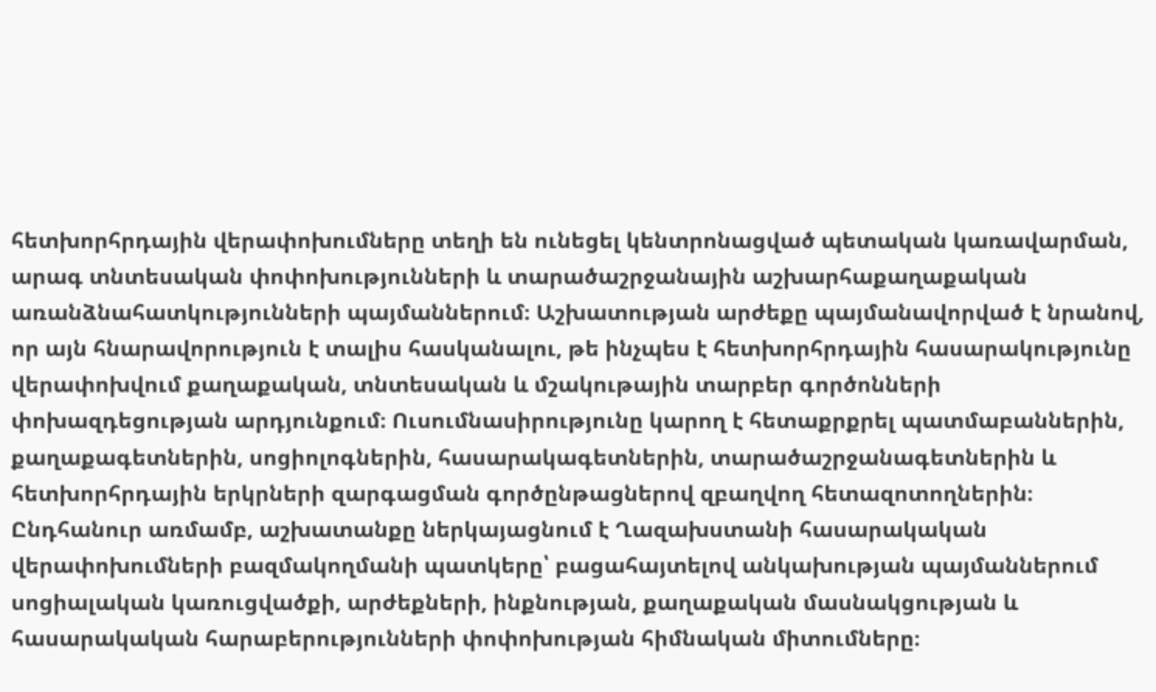հետխորհրդային վերափոխումները տեղի են ունեցել կենտրոնացված պետական կառավարման, արագ տնտեսական փոփոխությունների և տարածաշրջանային աշխարհաքաղաքական առանձնահատկությունների պայմաններում։ Աշխատության արժեքը պայմանավորված է նրանով, որ այն հնարավորություն է տալիս հասկանալու, թե ինչպես է հետխորհրդային հասարակությունը վերափոխվում քաղաքական, տնտեսական և մշակութային տարբեր գործոնների փոխազդեցության արդյունքում։ Ուսումնասիրությունը կարող է հետաքրքրել պատմաբաններին, քաղաքագետներին, սոցիոլոգներին, հասարակագետներին, տարածաշրջանագետներին և հետխորհրդային երկրների զարգացման գործընթացներով զբաղվող հետազոտողներին։ Ընդհանուր առմամբ, աշխատանքը ներկայացնում է Ղազախստանի հասարակական վերափոխումների բազմակողմանի պատկերը՝ բացահայտելով անկախության պայմաններում սոցիալական կառուցվածքի, արժեքների, ինքնության, քաղաքական մասնակցության և հասարակական հարաբերությունների փոփոխության հիմնական միտումները։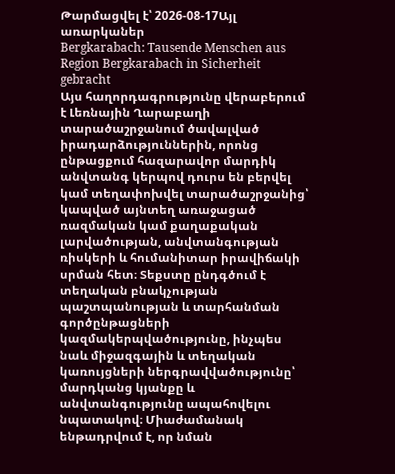Թարմացվել է՝ 2026-08-17Այլ առարկաներ
Bergkarabach: Tausende Menschen aus Region Bergkarabach in Sicherheit gebracht
Այս հաղորդագրությունը վերաբերում է Լեռնային Ղարաբաղի տարածաշրջանում ծավալված իրադարձություններին, որոնց ընթացքում հազարավոր մարդիկ անվտանգ կերպով դուրս են բերվել կամ տեղափոխվել տարածաշրջանից՝ կապված այնտեղ առաջացած ռազմական կամ քաղաքական լարվածության, անվտանգության ռիսկերի և հումանիտար իրավիճակի սրման հետ։ Տեքստը ընդգծում է տեղական բնակչության պաշտպանության և տարհանման գործընթացների կազմակերպվածությունը, ինչպես նաև միջազգային և տեղական կառույցների ներգրավվածությունը՝ մարդկանց կյանքը և անվտանգությունը ապահովելու նպատակով։ Միաժամանակ ենթադրվում է, որ նման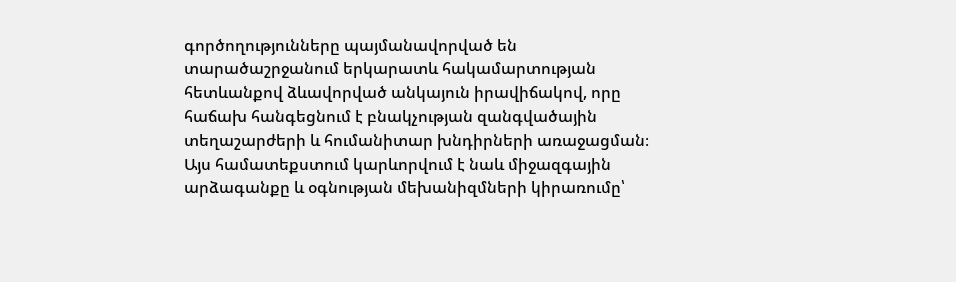գործողությունները պայմանավորված են տարածաշրջանում երկարատև հակամարտության հետևանքով ձևավորված անկայուն իրավիճակով, որը հաճախ հանգեցնում է բնակչության զանգվածային տեղաշարժերի և հումանիտար խնդիրների առաջացման։ Այս համատեքստում կարևորվում է նաև միջազգային արձագանքը և օգնության մեխանիզմների կիրառումը՝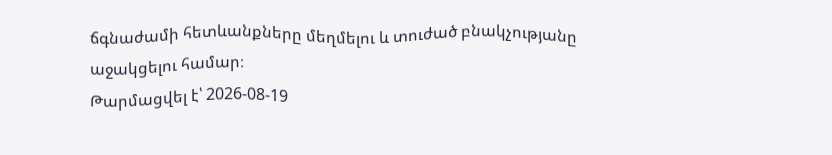ճգնաժամի հետևանքները մեղմելու և տուժած բնակչությանը աջակցելու համար։
Թարմացվել է՝ 2026-08-19